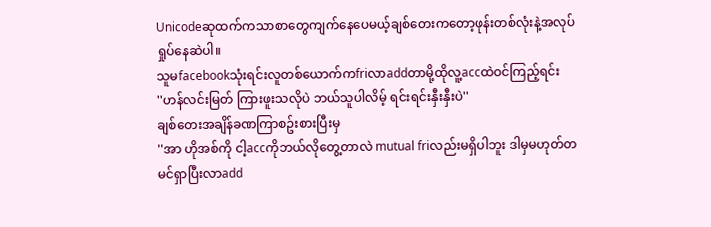Unicodeဆုထက်ကသာစာတွေကျက်နေပေမယ့်ချစ်တေးကတော့ဖုန်းတစ်လုံးနဲ့အလုပ်ရှုပ်နေဆဲပါ။
သူမfacebookသုံးရင်းလူတစ်ယောက်ကfriလာaddတာမို့ထိုလူ့accထဲဝင်ကြည့်ရင်း
''ဟန်လင်းမြတ် ကြားဖူးသလိုပဲ ဘယ်သူပါလိမ့် ရင်းရင်းနှီးနှီးပဲ''
ချစ်တေးအချိန်ခဏကြာစဥ်းစားပြီးမှ
''အာ ဟိုအစ်ကို ငါ့accကိုဘယ်လိုတွေ့တာလဲ mutual friလည်းမရှိပါဘူး ဒါမှမဟုတ်တမင်ရှာပြီးလာadd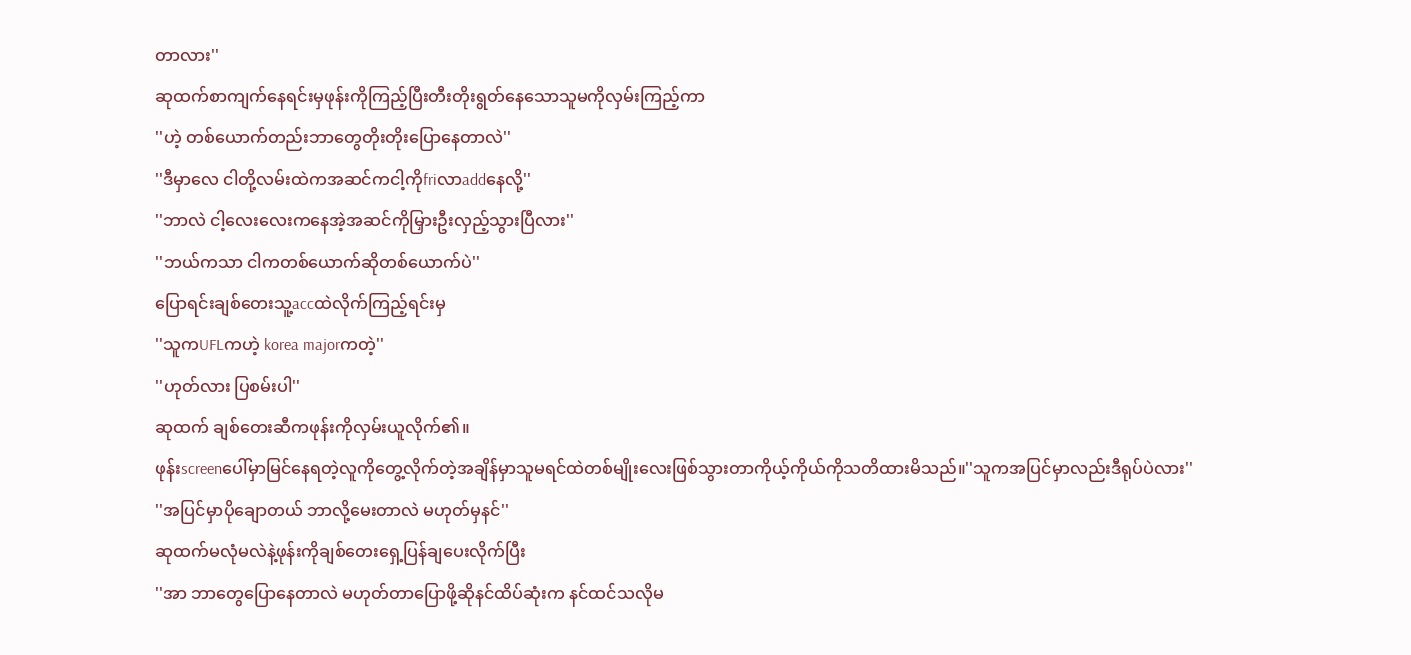တာလား''
ဆုထက်စာကျက်နေရင်းမှဖုန်းကိုကြည့်ပြီးတီးတိုးရွတ်နေသောသူမကိုလှမ်းကြည့်ကာ
''ဟဲ့ တစ်ယောက်တည်းဘာတွေတိုးတိုးပြောနေတာလဲ''
''ဒီမှာလေ ငါတို့လမ်းထဲကအဆင်ကငါ့ကိုfriလာaddနေလို့''
''ဘာလဲ ငါ့လေးလေးကနေအဲ့အဆင်ကိုမြှားဦးလှည့်သွားပြီလား''
''ဘယ်ကသာ ငါကတစ်ယောက်ဆိုတစ်ယောက်ပဲ''
ပြောရင်းချစ်တေးသူ့accထဲလိုက်ကြည့်ရင်းမှ
''သူကUFLကဟဲ့ korea majorကတဲ့''
''ဟုတ်လား ပြစမ်းပါ''
ဆုထက် ချစ်တေးဆီကဖုန်းကိုလှမ်းယူလိုက်၏။
ဖုန်းscreenပေါ်မှာမြင်နေရတဲ့လူကိုတွေ့လိုက်တဲ့အချိန်မှာသူမရင်ထဲတစ်မျိုးလေးဖြစ်သွားတာကိုယ့်ကိုယ်ကိုသတိထားမိသည်။''သူကအပြင်မှာလည်းဒီရုပ်ပဲလား''
''အပြင်မှာပိုချောတယ် ဘာလို့မေးတာလဲ မဟုတ်မှနင်''
ဆုထက်မလုံမလဲနဲ့ဖုန်းကိုချစ်တေးရှေ့ပြန်ချပေးလိုက်ပြီး
''အာ ဘာတွေပြောနေတာလဲ မဟုတ်တာပြောဖို့ဆိုနင်ထိပ်ဆုံးက နင်ထင်သလိုမ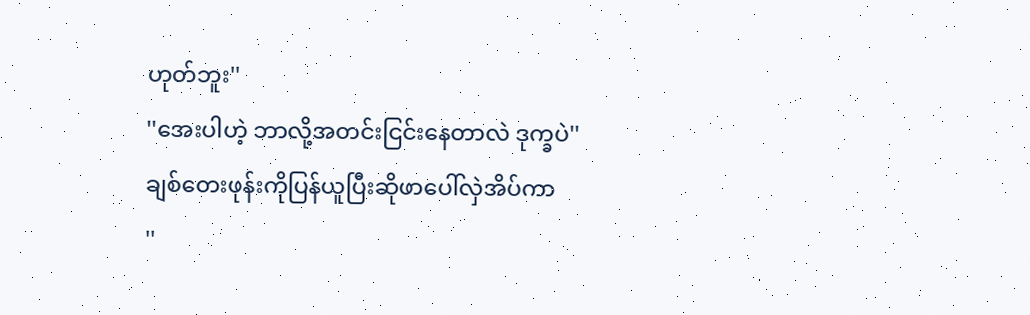ဟုတ်ဘူး''
''အေးပါဟဲ့ ဘာလို့အတင်းငြင်းနေတာလဲ ဒုက္ခပဲ''
ချစ်တေးဖုန်းကိုပြန်ယူပြီးဆိုဖာပေါ်လှဲအိပ်ကာ
''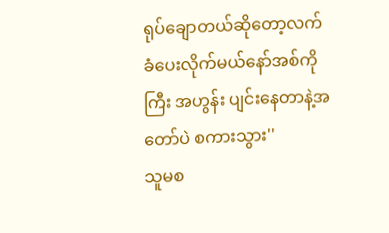ရုပ်ချောတယ်ဆိုတော့လက်ခံပေးလိုက်မယ်နော်အစ်ကိုကြီး အဟွန်း ပျင်းနေတာနဲ့အတော်ပဲ စကားသွား''
သူမစ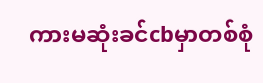ကားမဆုံးခင်cbမှာတစ်စုံ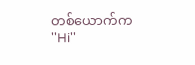တစ်ယောက်က
''Hi''